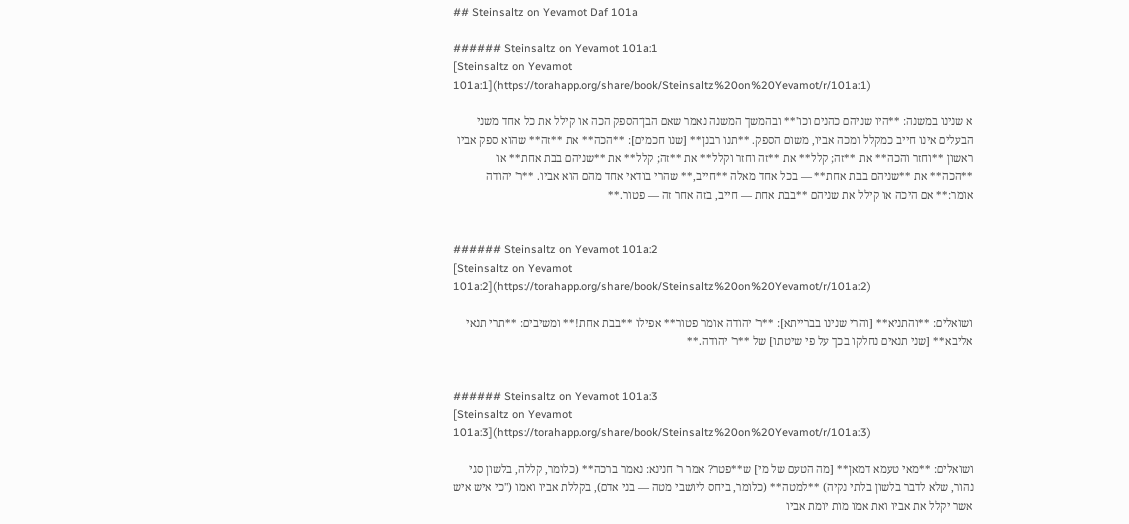## Steinsaltz on Yevamot Daf 101a

###### Steinsaltz on Yevamot 101a:1
[Steinsaltz on Yevamot 101a:1](https://torahapp.org/share/book/Steinsaltz%20on%20Yevamot/r/101a:1)

א שנינו במשנה: **היו שניהם כהנים וכו'** ובהמשך המשנה נאמר שאם הבן־הספק הכה או קילל את כל אחד משני הבעלים אינו חייב כמקלל ומכה אביו, משום הספק. **תנו רבנן** [שנו חכמים]: **הכה** את **זה** שהוא ספק אביו ראשון **וחזר והכה** את **זה; קלל** את **זה וחזר וקלל** את **זה; קלל** את **שניהם בבת אחת** או **הכה** את **שניהם בבת אחת** — בכל אחד מאלה **חייב,** שהרי בודאי אחד מהם הוא אביו. **ר' יהודה אומר:** אם היכה או קילל את שניהם **בבת אחת — חייב, בזה אחר זה — פטור.**


###### Steinsaltz on Yevamot 101a:2
[Steinsaltz on Yevamot 101a:2](https://torahapp.org/share/book/Steinsaltz%20on%20Yevamot/r/101a:2)

ושואלים: **והתניא** [והרי שנינו בברייתא]: **ר' יהודה אומר פטור** אפילו **בבת אחת!** ומשיבים: **תרי תנאי אליבא** [שני תנאים נחלקו בכך על פי שיטתו] של **ר' יהודה.**


###### Steinsaltz on Yevamot 101a:3
[Steinsaltz on Yevamot 101a:3](https://torahapp.org/share/book/Steinsaltz%20on%20Yevamot/r/101a:3)

ושואלים: **מאי טעמא דמאן** [מה הטעם של מי] ש**פטר? אמר ר' חנינא: נאמר ברכה** (כלומר, קללה, בלשון סגי נהור, שלא לדבר בלשון בלתי נקיה) **למטה** (כלומר, ביחס ליושבי מטה — בני אדם), בקללת אביו ואמו ("כי איש איש אשר יקלל את אביו ואת אמו מות יומת אביו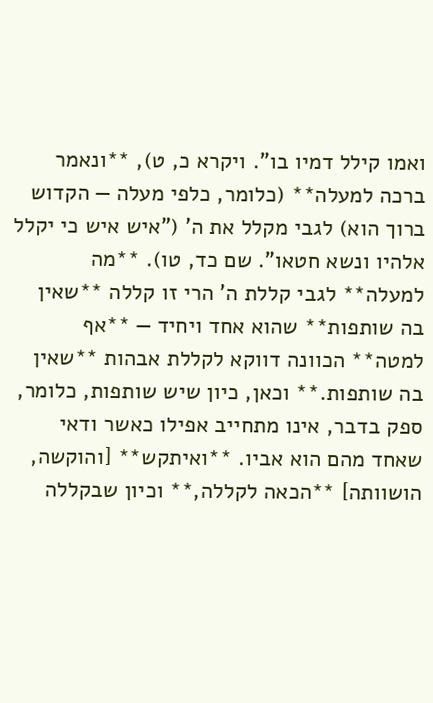ואמו קילל דמיו בו". ויקרא כ, ט), **ונאמר ברכה למעלה** (כלומר, כלפי מעלה — הקדוש ברוך הוא) לגבי מקלל את ה' ("איש איש כי יקלל אלהיו ונשא חטאו". שם כד, טו). **מה למעלה** לגבי קללת ה' הרי זו קללה **שאין בה שותפות** שהוא אחד ויחיד — **אף למטה** הכוונה דווקא לקללת אבהות **שאין בה שותפות.** וכאן, כיון שיש שותפות, כלומר, ספק בדבר, אינו מתחייב אפילו כאשר ודאי שאחד מהם הוא אביו. **ואיתקש** [והוקשה, הושוותה] **הכאה לקללה,** וכיון שבקללה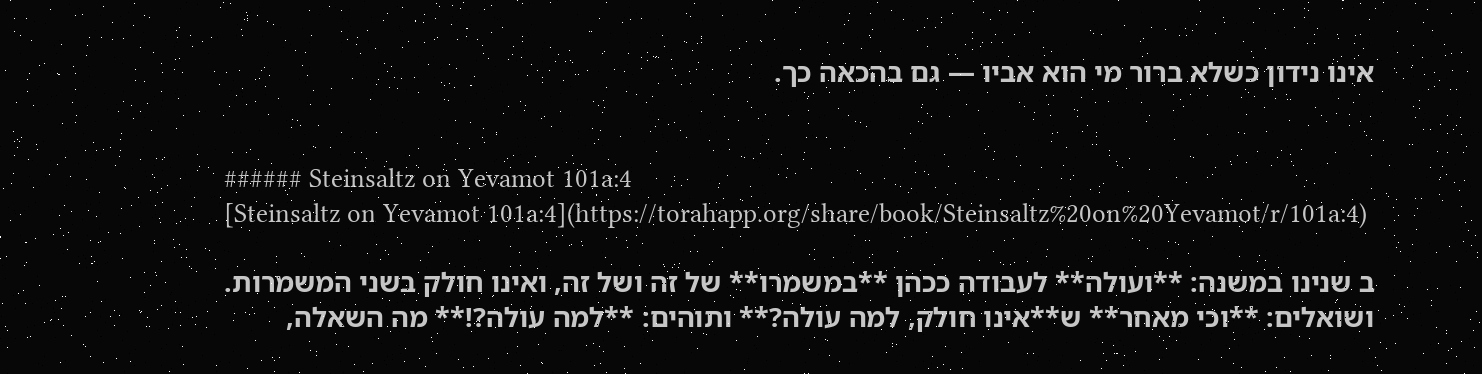אינו נידון כשלא ברור מי הוא אביו — גם בהכאה כך.


###### Steinsaltz on Yevamot 101a:4
[Steinsaltz on Yevamot 101a:4](https://torahapp.org/share/book/Steinsaltz%20on%20Yevamot/r/101a:4)

ב שנינו במשנה: **ועולה** לעבודה ככהן **במשמרו** של זה ושל זה, ואינו חולק בשני המשמרות. ושואלים: **וכי מאחר** ש**אינו חולק, למה עולה?** ותוהים: **למה עולה?!** מה השאלה,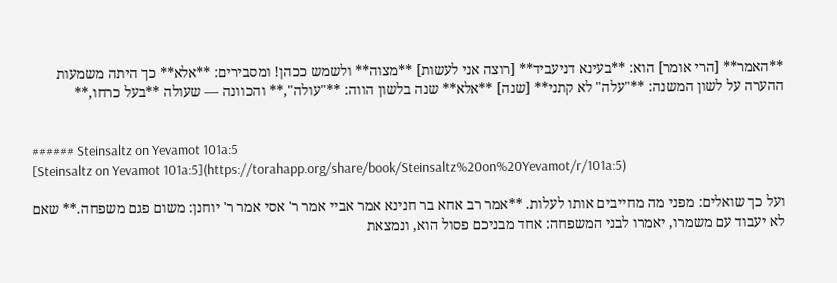**האמר** [הרי אומר] הוא: **בעינא דניעביד** [רוצה אני לעשות] **מצוה** ולשמש ככהן! ומסבירים: **אלא** כך היתה משמעות ההערה על לשון המשנה: **"עלה" לא קתני** [שנה] **אלא** שנה בלשון הווה: **"עולה",** והכוונה — שעולה **בעל כרחו,**


###### Steinsaltz on Yevamot 101a:5
[Steinsaltz on Yevamot 101a:5](https://torahapp.org/share/book/Steinsaltz%20on%20Yevamot/r/101a:5)

ועל כך שואלים: מפני מה מחייבים אותו לעלות. **אמר רב אחא בר חנינא אמר אביי אמר ר' אסי אמר ר' יוחנן: משום פגם משפחה.** שאם לא יעבוד עם משמרו, יאמרו לבני המשפחה: אחד מבניכם פסול הוא, ונמצאת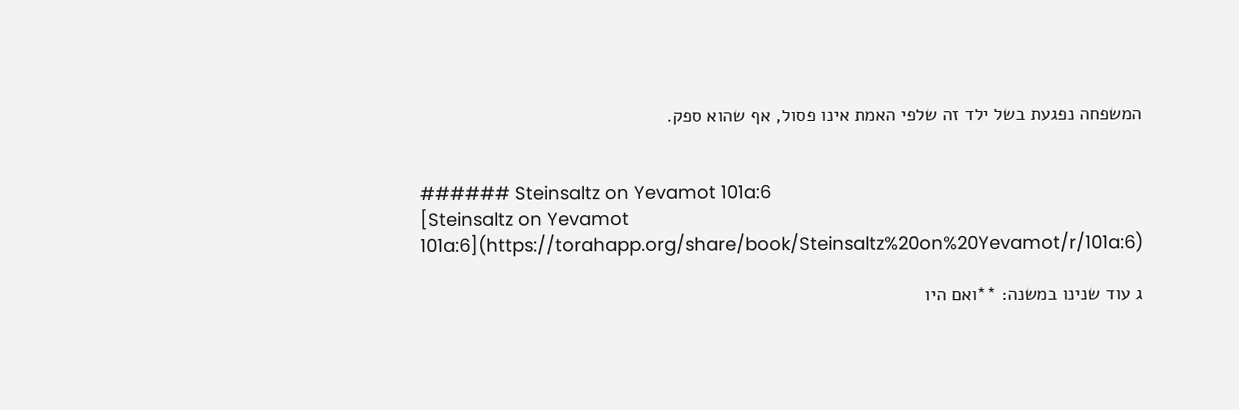המשפחה נפגעת בשל ילד זה שלפי האמת אינו פסול, אף שהוא ספק.


###### Steinsaltz on Yevamot 101a:6
[Steinsaltz on Yevamot 101a:6](https://torahapp.org/share/book/Steinsaltz%20on%20Yevamot/r/101a:6)

ג עוד שנינו במשנה: **ואם היו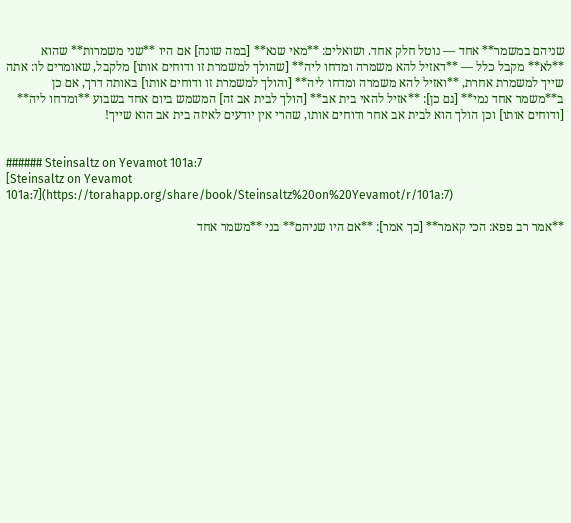שניהם במשמר** אחד — נוטל חלק אחד. ושואלים: **מאי שנא** [במה שונה] אם היו **שני משמרות** שהוא **לא** מקבל כלל — **דאזיל להא משמרה ומדחו ליה** [שהולך למשמרת זו ודוחים אותו] מלקבל, שאומרים לו: אתה שייך למשמרת אחרת, **ואזיל להא משמרה ומדחו ליה** [והולך למשמרת זו ודוחים אותו] באותה דרך, אם כן ב**משמר אחד נמי** [גם כן]: **אזיל להאי בית אב** [הולך לבית אב זה] המשמש ביום אחד בשבוע **ומדחו ליה** [ודוחים אותו] וכן הולך הוא לבית אב אחר ודוחים אותו, שהרי אין יודעים לאיזה בית אב הוא שייך!


###### Steinsaltz on Yevamot 101a:7
[Steinsaltz on Yevamot 101a:7](https://torahapp.org/share/book/Steinsaltz%20on%20Yevamot/r/101a:7)

**אמר רב פפא: הכי קאמר** [כך אמר]: **אם היו שניהם** בני **משמר אחד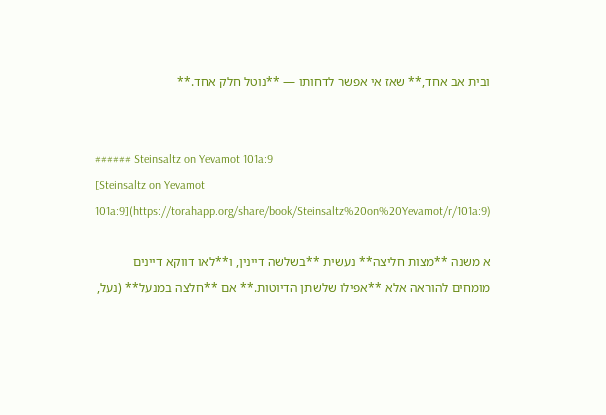ובית אב אחד,** שאז אי אפשר לדחותו — **נוטל חלק אחד.**


###### Steinsaltz on Yevamot 101a:9
[Steinsaltz on Yevamot 101a:9](https://torahapp.org/share/book/Steinsaltz%20on%20Yevamot/r/101a:9)

א משנה **מצות חליצה** נעשית **בשלשה דיינין, ו**לאו דווקא דיינים מומחים להוראה אלא **אפילו שלשתן הדיוטות.** אם **חלצה במנעל** (נעל,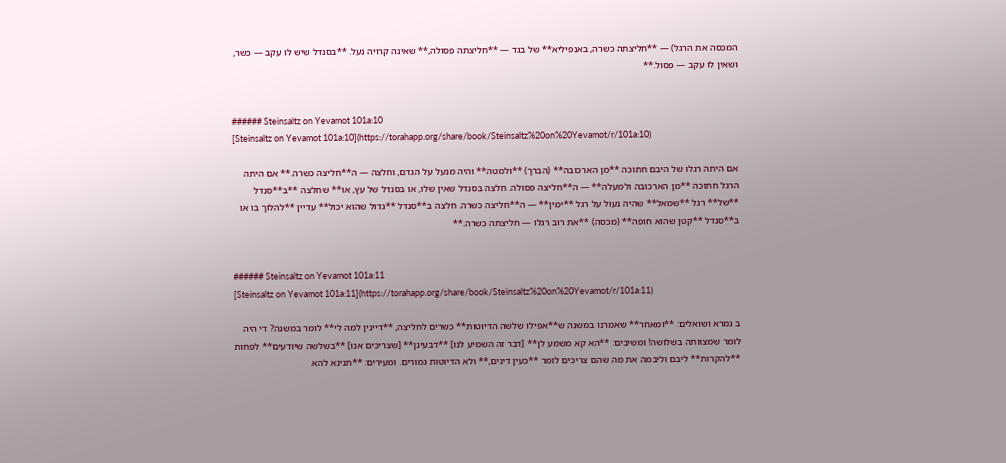המכסה את הרגל) — **חליצתה כשרה, באנפיליא** של בגד — **חליצתה פסולה,** שאינה קרויה נעל. **בסנדל שיש לו עקב — כשר, ושאין לו עקב — פסול.**


###### Steinsaltz on Yevamot 101a:10
[Steinsaltz on Yevamot 101a:10](https://torahapp.org/share/book/Steinsaltz%20on%20Yevamot/r/101a:10)

אם היתה רגלו של היבם חתוכה **מן הארכובה** (הברך) **ולמטה** והיה מנעל על הגדם, וחלצה — ה**חליצה כשרה.** אם היתה הרגל חתוכה **מן הארכובה ולמעלה** — ה**חליצה פסולה. חלצה בסנדל שאין שלו, או בסנדל של עץ, או** שחלצה **ב**סנדל **של** רגל **שמאל** שהיה נעול על רגל **ימין** — ה**חליצה כשרה. חלצה ב**סנדל **גדול שהוא יכול** עדיין **להלוך בו או ב**סנדל **קטן שהוא חופה** (מכסה) **את רוב רגלו — חליצתה כשרה.**


###### Steinsaltz on Yevamot 101a:11
[Steinsaltz on Yevamot 101a:11](https://torahapp.org/share/book/Steinsaltz%20on%20Yevamot/r/101a:11)

ב גמרא ושואלים: **ומאחר** שאמרנו במשנה ש**אפילו שלשה הדיוטות** כשרים לחליצה, **דיינין למה לי** לומר במשנה? די היה לומר שמצוותה בשלושה! ומשיבים: **הא קא משמע לן** [דבר זה השמיע לנו] **דבעינן** [שצריכים אנו] **בשלשה שיודעים** לפחות **להקרות** ליבם וליבמה את מה שהם צריכים לומר **כעין דינים,** ולא הדיוטות גמורים. ומעירים: **תנינא להא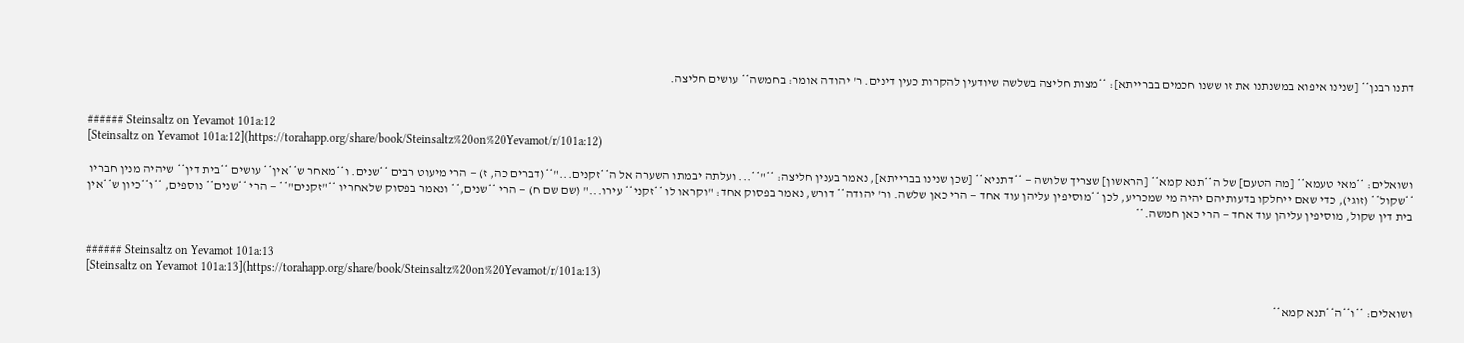דתנו רבנן** [שנינו איפוא במשנתנו את זו ששנו חכמים בברייתא]: **מצות חליצה בשלשה שיודעין להקרות כעין דינים. ר' יהודה אומר: בחמשה** עושים חליצה.


###### Steinsaltz on Yevamot 101a:12
[Steinsaltz on Yevamot 101a:12](https://torahapp.org/share/book/Steinsaltz%20on%20Yevamot/r/101a:12)

ושואלים: **מאי טעמא** [מה הטעם] של ה**תנא קמא** [הראשון] שצריך שלושה — **דתניא** [שכן שנינו בברייתא], נאמר בענין חליצה: **"**... ועלתה יבמתו השערה אל ה**זקנים..."**(דברים כה, ז) — הרי מיעוט רבים **שנים. ו**מאחר ש**אין** עושים **בית דין** שיהיה מנין חבריו **שקול** (זוגי), כדי שאם ייחלקו בדעותיהם יהיה מי שמכריע, לכן **מוסיפין עליהן עוד אחד — הרי כאן שלשה. ור' יהודה** דורש, נאמר בפסוק אחד: "וקראו לו **זקני** עירו..." (שם שם ח) — הרי **שנים,** ונאמר בפסוק שלאחריו **"זקנים"** — הרי **שנים** נוספים, **ו**כיון ש**אין בית דין שקול, מוסיפין עליהן עוד אחד — הרי כאן חמשה.**


###### Steinsaltz on Yevamot 101a:13
[Steinsaltz on Yevamot 101a:13](https://torahapp.org/share/book/Steinsaltz%20on%20Yevamot/r/101a:13)

ושואלים: **ו**ה**תנא קמא**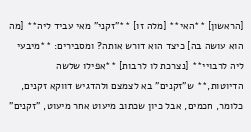[הראשון] **האי** [מלה זו] **"זקני" מאי עביד ליה** [מה הוא עושה בה] כיצד הוא דורש אותה? ומסבירים: **מיבעי ליה לרבויי** [נצרכת לו לרבות] **אפילו שלשה הדיוטות,** ש"זקנים" בא לצמצם ולהדגיש דווקא זקנים, כלומר, חכמים, אבל כיון שכתוב מיעוט אחר מיעוט, "זקנים"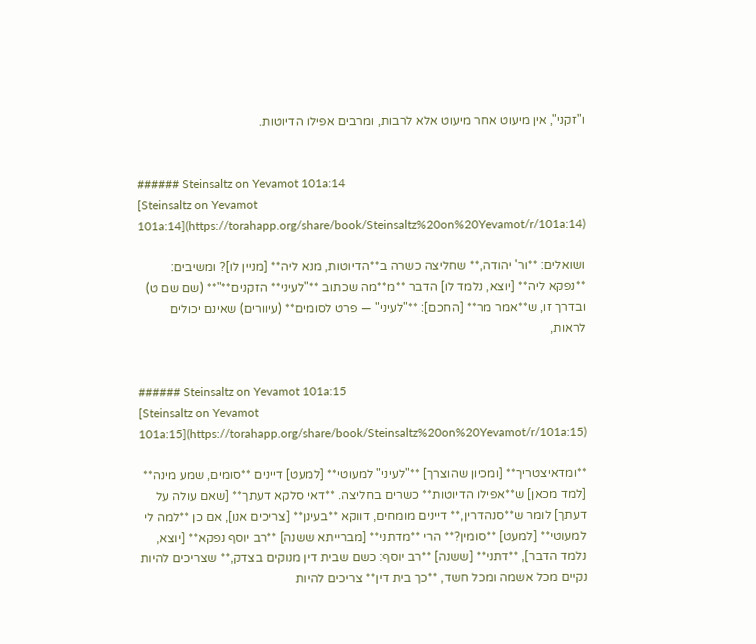ו"זקני", אין מיעוט אחר מיעוט אלא לרבות, ומרבים אפילו הדיוטות.


###### Steinsaltz on Yevamot 101a:14
[Steinsaltz on Yevamot 101a:14](https://torahapp.org/share/book/Steinsaltz%20on%20Yevamot/r/101a:14)

ושואלים: **ור' יהודה,** שחליצה כשרה ב**הדיוטות, מנא ליה** [מניין לו]? ומשיבים: **נפקא ליה** [יוצא, נלמד לו] הדבר **מ**מה שכתוב **"לעיני** הזקנים**"** (שם שם ט) ובדרך זו, ש**אמר מר** [החכם]: **"לעיני" — פרט לסומים** (עיוורים) שאינם יכולים לראות,


###### Steinsaltz on Yevamot 101a:15
[Steinsaltz on Yevamot 101a:15](https://torahapp.org/share/book/Steinsaltz%20on%20Yevamot/r/101a:15)

**ומדאיצטריך** [ומכיון שהוצרך] **"לעיני" למעוטי** [למעט] דיינים **סומים, שמע מינה** [למד מכאן] ש**אפילו הדיוטות** כשרים בחליצה. **דאי סלקא דעתך** [שאם עולה על דעתך] לומר ש**סנהדרין,** דיינים מומחים, דווקא **בעינן** [צריכים אנו], אם כן **למה לי למעוטי** [למעט] **סומין?** הרי **מדתני** [מברייתא ששנה] **רב יוסף נפקא** [יוצא, נלמד הדבר], **דתני** [ששנה] **רב יוסף: כשם שבית דין מנוקים בצדק,** שצריכים להיות נקיים מכל אשמה ומכל חשד, **כך בית דין** צריכים להיות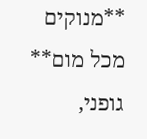**מנוקים מכל מום** גופני,